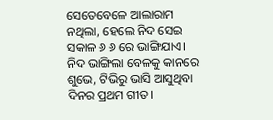ସେତେବେଳେ ଆଲାରାମ ନଥିଲା, ହେଲେ ନିଦ ସେଇ ସକାଳ ୬ ୬ ରେ ଭାଙ୍ଗିଯାଏ। ନିଦ ଭାଙ୍ଗିଲା ବେଳକୁ କାନରେ ଶୁଭେ, ଟିଭିରୁ ଭାସି ଆସୁଥିବା ଦିନର ପ୍ରଥମ ଗୀତ।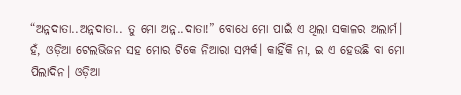“ଅନ୍ନଦାତା..ଅନ୍ନଦାତା.. ତୁ ମୋ ଅନ୍ନ..ଦାତା!” ବୋଧେ ମୋ ପାଇଁ ଏ ଥିଲା ସକାଳର ଅଲାର୍ମ।
ହଁ, ଓଡ଼ିଆ ଟେଲଭିଜନ ସହ ମୋର ଟିକେ ନିଆରା ସମ୍ପର୍କ। କାହିଁକି ନା, ଇ ଏ ହେଉଛି ବା ମୋ ପିଲାଦିନ। ଓଡ଼ିଆ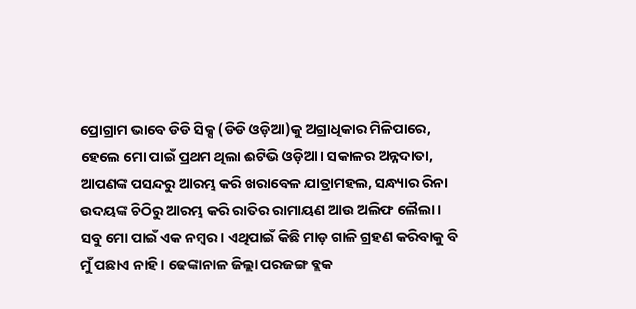ପ୍ରୋଗ୍ରାମ ଭାବେ ଡିଡି ସିକ୍ସ (ଡିଡି ଓଡ଼ିଆ)କୁ ଅଗ୍ରାଧିକାର ମିଳିପାରେ, ହେଲେ ମୋ ପାଇଁ ପ୍ରଥମ ଥିଲା ଈଟିଭି ଓଡ଼ିଆ। ସକାଳର ଅନ୍ନଦାତା, ଆପଣଙ୍କ ପସନ୍ଦରୁ ଆରମ୍ଭ କରି ଖରାବେଳ ଯାତ୍ରାମହଲ, ସନ୍ଧ୍ୟାର ରିନା ଉଦୟଙ୍କ ଚିଠିରୁ ଆରମ୍ଭ କରି ରାତିର ରାମାୟଣ ଆଉ ଅଲିଫ ଲୈଲା। ସବୁ ମୋ ପାଇଁ ଏକ ନମ୍ବର। ଏଥିପାଇଁ କିଛି ମାଡ଼ ଗାଳି ଗ୍ରହଣ କରିବାକୁ ବି ମୁଁ ପଛାଏ ନାହି। ଢେଙ୍କାନାଳ ଜିଲ୍ଲା ପରଜଙ୍ଗ ବ୍ଲକ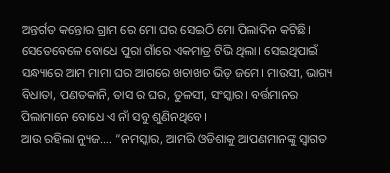ଅନ୍ତର୍ଗତ କନ୍ତୋର ଗ୍ରାମ ରେ ମୋ ଘର ସେଇଠି ମୋ ପିଲାଦିନ କଟିଛି। ସେତେବେଳେ ବୋଧେ ପୁରା ଗାଁରେ ଏକମାତ୍ର ଟିଭି ଥିଲା। ସେଇଥିପାଇଁ ସନ୍ଧ୍ୟାରେ ଆମ ମାମା ଘର ଆଗରେ ଖଚାଖଚ ଭିଡ଼ ଜମେ। ମାଉସୀ, ଭାଗ୍ୟ ବିଧାତା, ପଣତକାନି, ତାସ ର ଘର, ତୁଳସୀ, ସଂସ୍କାର। ବର୍ତ୍ତମାନର ପିଲାମାନେ ବୋଧେ ଏ ନାଁ ସବୁ ଶୁଣିନଥିବେ।
ଆଉ ରହିଲା ନ୍ୟୁଜ…. “ନମସ୍କାର, ଆମରି ଓଡିଶାକୁ ଆପଣମାନଙ୍କୁ ସ୍ବାଗତ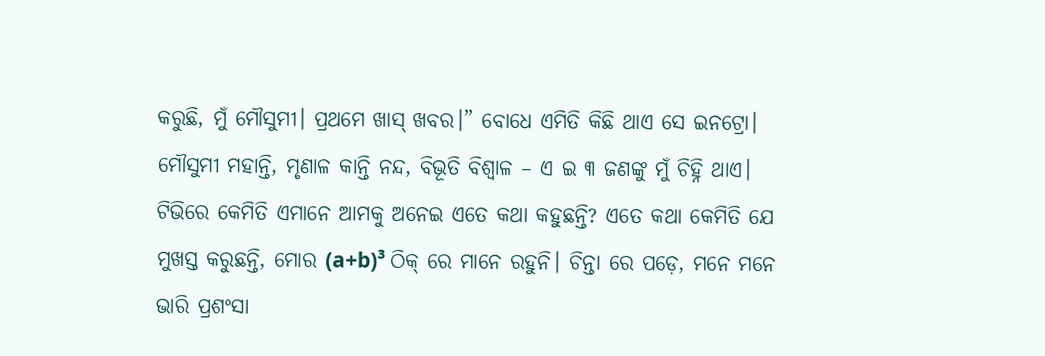କରୁଛି, ମୁଁ ମୌସୁମୀ। ପ୍ରଥମେ ଖାସ୍ ଖବର।” ବୋଧେ ଏମିତି କିଛି ଥାଏ ସେ ଇନଟ୍ରୋ। ମୌସୁମୀ ମହାନ୍ତି, ମୃଣାଳ କାନ୍ତି ନନ୍ଦ, ବିଭୂତି ବିଶ୍ଵାଳ – ଏ ଇ ୩ ଜଣଙ୍କୁ ମୁଁ ଚିହ୍ନି ଥାଏ। ଟିଭିରେ କେମିତି ଏମାନେ ଆମକୁ ଅନେଇ ଏତେ କଥା କହୁଛନ୍ତି? ଏତେ କଥା କେମିତି ଯେ ମୁଖସ୍ତ କରୁଛନ୍ତି, ମୋର (a+b)³ ଠିକ୍ ରେ ମାନେ ରହୁନି। ଚିନ୍ତା ରେ ପଡ଼େ, ମନେ ମନେ ଭାରି ପ୍ରଶଂସା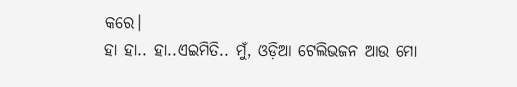କରେ।
ହା ହା.. ହା..ଏଇମିତି.. ମୁଁ, ଓଡ଼ିଆ ଟେଲିଭଜନ ଆଉ ମୋ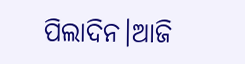ପିଲାଦିନ।ଆଜି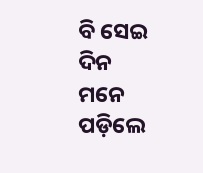ବି ସେଇ ଦିନ ମନେ ପଡ଼ିଲେ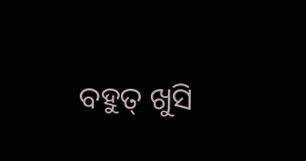ବହୁତ୍ ଖୁସି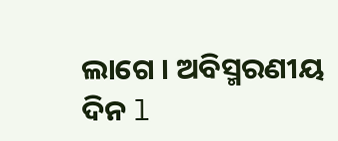ଲାଗେ । ଅବିସ୍ମରଣୀୟ ଦିନ l